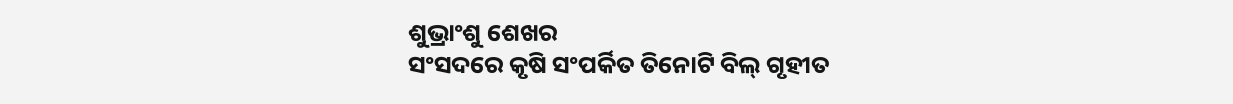ଶୁଭ୍ରାଂଶୁ ଶେଖର
ସଂସଦରେ କୃଷି ସଂପର୍କିତ ତିନୋଟି ବିଲ୍ ଗୃହୀତ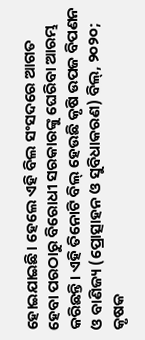ହୋଇଯାଇଛି। ହେଲେ ଏହି ବିଲ ସଂସଦରେ ଆଗତ ହେବା ପରଠାରୁ ବିରୋଧୀ ସରକାରଙ୍କୁ ଘେରିବା ଆରମ୍ଭ କରିଛନ୍ତି। ଏହି ତିନୋଟି ବିଲ୍ ହେଉଛି କୃଷି ଉପଜ ବିପଣନ ଓ ବାଣିଜ୍ୟ (ପ୍ରୋତ୍ସାହନ ଓ ସୁବିଧାକରଣ) ବିଲ୍, ୨୦୨୦; କୃଷକ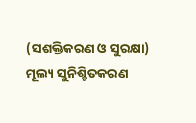(ସଶକ୍ତିକରଣ ଓ ସୁରକ୍ଷା) ମୂଲ୍ୟ ସୁନିଶ୍ଚିତକରଣ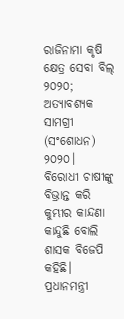ରାଜିନାମା କୃଷି କ୍ଷେତ୍ର ସେବା ବିଲ୍ ୨୦୨୦; ଅତ୍ୟାବଶ୍ୟକ ସାମଗ୍ରୀ (ସଂଶୋଧନ) ୨୦୨୦।
ବିରୋଧୀ ଚାଷୀଙ୍କୁ ବିଭ୍ରାନ୍ତ କରି କୁମ୍ଭୀର କାନ୍ଦଣା କାନ୍ଦୁଛି ବୋଲି ଶାସକ ବିଜେପି କହିଛି। ପ୍ରଧାନମନ୍ତ୍ରୀ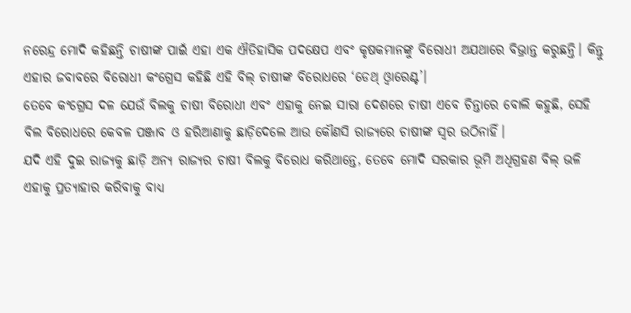ନରେନ୍ଦ୍ର ମୋଦି କହିଛନ୍ତି ଚାଷୀଙ୍କ ପାଇଁ ଏହା ଏକ ଐତିହାସିକ ପଦକ୍ଷେପ ଏବଂ କୃଷକମାନଙ୍କୁ ବିରୋଧୀ ଅଯଥାରେ ବିଭ୍ରାନ୍ତ କରୁଛନ୍ତି। କିନ୍ତୁ ଏହାର ଜବାବରେ ବିରୋଧୀ କଂଗ୍ରେସ କହିଛି ଏହି ବିଲ୍ ଚାଷୀଙ୍କ ବିରୋଧରେ ‘ଡେଥ୍ ଓ୍ୱାରେଣ୍ଟ’।
ତେବେ କଂଗ୍ରେସ ଦଳ ଯେଉଁ ବିଲକୁ ଚାଷୀ ବିରୋଧୀ ଏବଂ ଏହାକୁ ନେଇ ସାରା ଦେଶରେ ଚାଷୀ ଏବେ ଚିନ୍ତାରେ ବୋଲି କହୁଛି, ସେହି ବିଲ ବିରୋଧରେ କେବଳ ପଞ୍ଜାବ ଓ ହରିଆଣାକୁ ଛାଡ଼ିଦେଲେ ଆଉ କୌଣସି ରାଜ୍ୟରେ ଚାଷୀଙ୍କ ସ୍ୱର ଉଠିନାହିଁ।
ଯଦି ଏହି ଦୁଇ ରାଜ୍ୟକୁ ଛାଡ଼ି ଅନ୍ୟ ରାଜ୍ୟର ଚାଷୀ ବିଲକୁ ବିରୋଧ କରିଥାନ୍ତେ, ତେବେ ମୋଦି ସରକାର ଭୂମି ଅଧିଗ୍ରହଣ ବିଲ୍ ଭଳି ଏହାକୁ ପ୍ରତ୍ୟାହାର କରିବାକୁ ବାଧ୍ୟ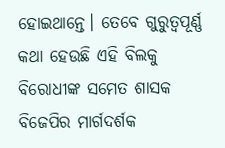ହୋଇଥାନ୍ତେ। ତେବେ ଗୁରୁତ୍ୱପୂର୍ଣ୍ଣ କଥା ହେଉଛି ଏହି ବିଲକୁ ବିରୋଧୀଙ୍କ ସମେତ ଶାସକ ବିଜେପିର ମାର୍ଗଦର୍ଶକ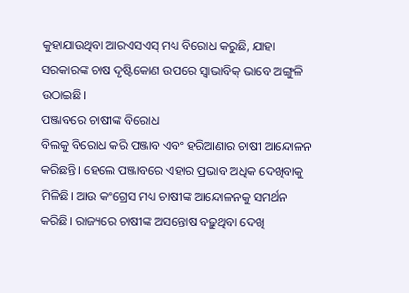କୁହାଯାଉଥିବା ଆରଏସଏସ୍ ମଧ୍ୟ ବିରୋଧ କରୁଛି, ଯାହା ସରକାରଙ୍କ ଚାଷ ଦୃଷ୍ଟିକୋଣ ଉପରେ ସ୍ୱାଭାବିକ୍ ଭାବେ ଅଙ୍ଗୁଳି ଉଠାଇଛି।
ପଞ୍ଜାବରେ ଚାଷୀଙ୍କ ବିରୋଧ
ବିଲକୁ ବିରୋଧ କରି ପଞ୍ଜାବ ଏବଂ ହରିଆଣାର ଚାଷୀ ଆନ୍ଦୋଳନ କରିଛନ୍ତି। ହେଲେ ପଞ୍ଜାବରେ ଏହାର ପ୍ରଭାବ ଅଧିକ ଦେଖିବାକୁ ମିଳିଛି। ଆଉ କଂଗ୍ରେସ ମଧ୍ୟ ଚାଷୀଙ୍କ ଆନ୍ଦୋଳନକୁ ସମର୍ଥନ କରିଛି। ରାଜ୍ୟରେ ଚାଷୀଙ୍କ ଅସନ୍ତୋଷ ବଢ଼ୁଥିବା ଦେଖି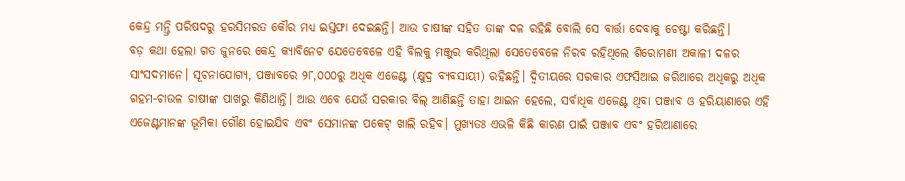କେନ୍ଦ୍ର ମନ୍ତ୍ରି ପରିଷଦରୁ ହରସିମରତ କୌର ମଧ୍ୟ ଇସ୍ତଫା ଦେଇଛନ୍ତି। ଆଉ ଚାଷୀଙ୍କ ସହିତ ତାଙ୍କ ଦଳ ରହିଛି ବୋଲି ସେ ବାର୍ତ୍ତା ଦେବାକୁ ଚେଷ୍ଟା କରିଛନ୍ତି।
ବଡ଼ କଥା ହେଲା ଗତ ଜୁନରେ କେନ୍ଦ୍ର କ୍ୟାବିନେଟ ଯେତେବେଳେ ଏହି ବିଲକୁ ମଞ୍ଜୁର କରିଥିଲା ସେତେବେଳେ ନିରବ ରହିଥିଲେ ଶିରୋମଣୀ ଅକାଳୀ ଦଳର ସାଂସଦମାନେ। ସୂଚନାଯୋଗ୍ୟ, ପଞ୍ଜାବରେ ୨୮,୦୦୦ରୁ ଅଧିକ ଏଜେଣ୍ଟ (କ୍ଷୁଦ୍ର ବ୍ୟବସାୟୀ) ରହିଛନ୍ତି। ଦ୍ୱିତୀୟରେ ସରକାର ଏଫସିଆଇ ଜରିଆରେ ଅଧିକରୁ ଅଧିକ ଗହମ-ଚାଉଳ ଚାଷୀଙ୍କ ପାଖରୁ କିଣିଥାନ୍ତି। ଆଉ ଏବେ ଯେଉଁ ସରକାର ବିଲ୍ ଆଣିଛନ୍ତି ତାହା ଆଇନ ହେଲେ, ସର୍ବାଧିକ ଏଜେଣ୍ଟ ଥିବା ପଞ୍ଜାବ ଓ ହରିୟାଣାରେ ଏହି ଏଜେଣ୍ଟମାନଙ୍କ ଭୂମିକା ଗୌଣ ହୋଇଯିବ ଏବଂ ସେମାନଙ୍କ ପକେଟ୍ ଖାଲି ରହିବ। ମୁଖ୍ୟତଃ ଏଭଳି କିଛି କାରଣ ପାଇଁ ପଞ୍ଜାବ ଏବଂ ହରିଆଣାରେ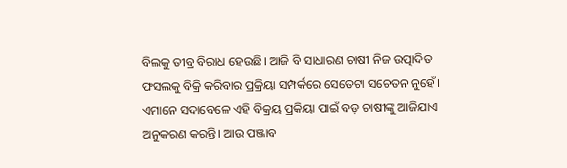ବିଲକୁ ତୀବ୍ର ବିରାଧ ହେଉଛି। ଆଜି ବି ସାଧାରଣ ଚାଷୀ ନିଜ ଉତ୍ପାଦିତ ଫସଲକୁ ବିକ୍ରି କରିବାର ପ୍ରକ୍ରିୟା ସମ୍ପର୍କରେ ସେତେଟା ସଚେତନ ନୁହେଁ। ଏମାନେ ସଦାବେଳେ ଏହି ବିକ୍ରୟ ପ୍ରକିୟା ପାଇଁ ବଡ଼ ଚାଷୀଙ୍କୁ ଆଜିଯାଏ ଅନୁକରଣ କରନ୍ତି। ଆଉ ପଞ୍ଜାବ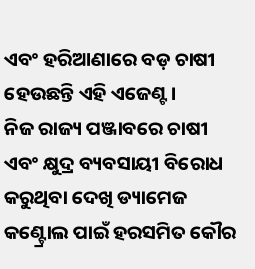ଏବଂ ହରିଆଣାରେ ବଡ଼ ଚାଷୀ ହେଉଛନ୍ତି ଏହି ଏଜେଣ୍ଟ।
ନିଜ ରାଜ୍ୟ ପଞ୍ଜାବରେ ଚାଷୀ ଏବଂ କ୍ଷୁଦ୍ର ବ୍ୟବସାୟୀ ବିରୋଧ କରୁଥିବା ଦେଖି ଡ୍ୟାମେଜ କଣ୍ଟ୍ରୋଲ ପାଇଁ ହରସମିତ କୌର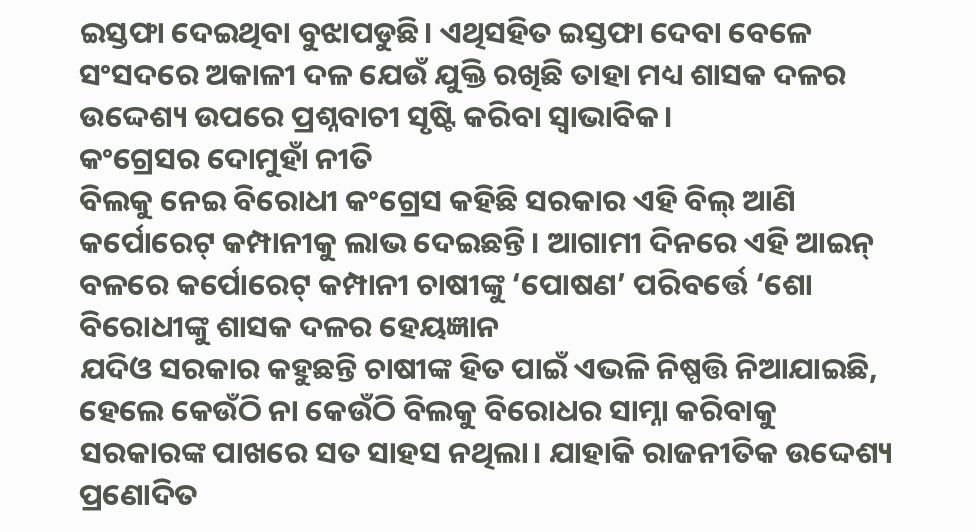ଇସ୍ତଫା ଦେଇଥିବା ବୁଝାପଡୁଛି। ଏଥିସହିତ ଇସ୍ତଫା ଦେବା ବେଳେ ସଂସଦରେ ଅକାଳୀ ଦଳ ଯେଉଁ ଯୁକ୍ତି ରଖିଛି ତାହା ମଧ୍ୟ ଶାସକ ଦଳର ଉଦ୍ଦେଶ୍ୟ ଉପରେ ପ୍ରଶ୍ନବାଚୀ ସୃଷ୍ଟି କରିବା ସ୍ୱାଭାବିକ।
କଂଗ୍ରେସର ଦୋମୁହାଁ ନୀତି
ବିଲକୁ ନେଇ ବିରୋଧୀ କଂଗ୍ରେସ କହିଛି ସରକାର ଏହି ବିଲ୍ ଆଣି କର୍ପୋରେଟ୍ କମ୍ପାନୀକୁ ଲାଭ ଦେଇଛନ୍ତି। ଆଗାମୀ ଦିନରେ ଏହି ଆଇନ୍ ବଳରେ କର୍ପୋରେଟ୍ କମ୍ପାନୀ ଚାଷୀଙ୍କୁ ‘ପୋଷଣ’ ପରିବର୍ତ୍ତେ ‘ଶୋ
ବିରୋଧୀଙ୍କୁ ଶାସକ ଦଳର ହେୟଜ୍ଞାନ
ଯଦିଓ ସରକାର କହୁଛନ୍ତି ଚାଷୀଙ୍କ ହିତ ପାଇଁ ଏଭଳି ନିଷ୍ପତ୍ତି ନିଆଯାଇଛି, ହେଲେ କେଉଁଠି ନା କେଉଁଠି ବିଲକୁ ବିରୋଧର ସାମ୍ନା କରିବାକୁ ସରକାରଙ୍କ ପାଖରେ ସତ ସାହସ ନଥିଲା। ଯାହାକି ରାଜନୀତିକ ଉଦ୍ଦେଶ୍ୟ ପ୍ରଣୋଦିତ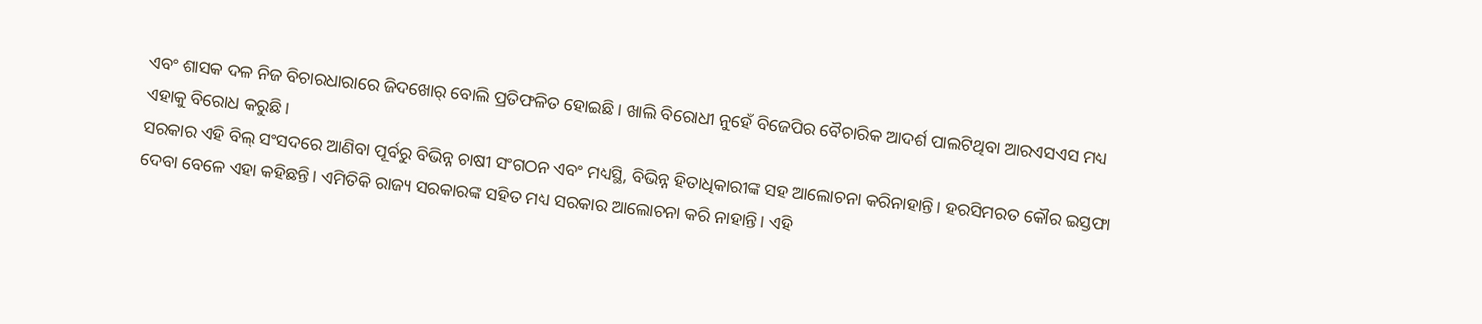ଏବଂ ଶାସକ ଦଳ ନିଜ ବିଚାରଧାରାରେ ଜିଦଖୋର୍ ବୋଲି ପ୍ରତିଫଳିତ ହୋଇଛି। ଖାଲି ବିରୋଧୀ ନୁହେଁ ବିଜେପିର ବୈଚାରିକ ଆଦର୍ଶ ପାଲଟିଥିବା ଆରଏସଏସ ମଧ୍ୟ ଏହାକୁ ବିରୋଧ କରୁଛି।
ସରକାର ଏହି ବିଲ୍ ସଂସଦରେ ଆଣିବା ପୂର୍ବରୁ ବିଭିନ୍ନ ଚାଷୀ ସଂଗଠନ ଏବଂ ମଧ୍ୟସ୍ଥି, ବିଭିନ୍ନ ହିତାଧିକାରୀଙ୍କ ସହ ଆଲୋଚନା କରିନାହାନ୍ତି। ହରସିମରତ କୌର ଇସ୍ତଫା ଦେବା ବେଳେ ଏହା କହିଛନ୍ତି। ଏମିତିକି ରାଜ୍ୟ ସରକାରଙ୍କ ସହିତ ମଧ୍ୟ ସରକାର ଆଲୋଚନା କରି ନାହାନ୍ତି। ଏହି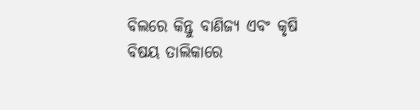ବିଲରେ କିନ୍ତୁ ବାଣିଜ୍ୟ ଏବଂ କୃଷି ବିଷୟ ତାଲିକାରେ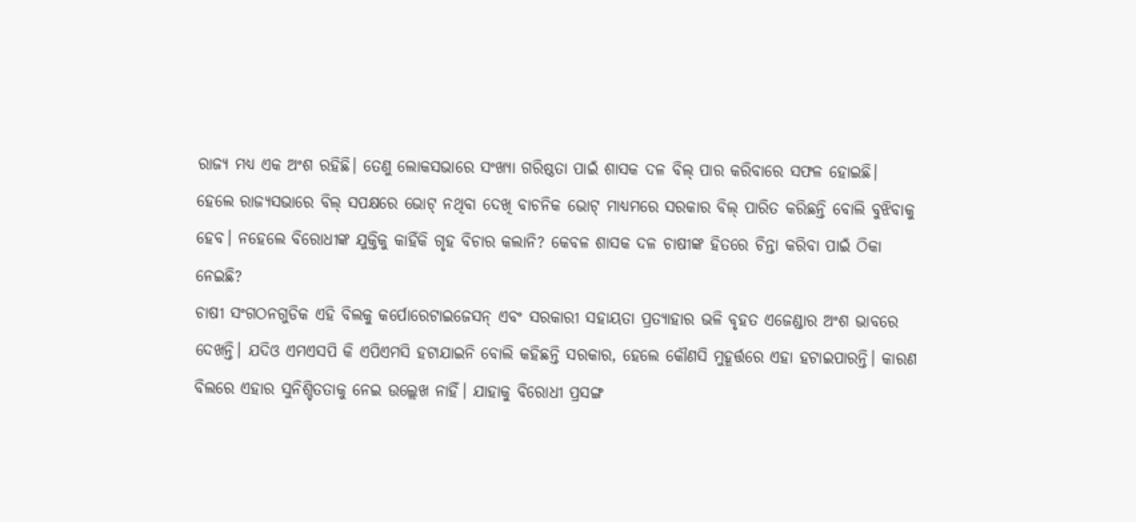ରାଜ୍ୟ ମଧ୍ୟ ଏକ ଅଂଶ ରହିଛି। ତେଣୁ ଲୋକସଭାରେ ସଂଖ୍ୟା ଗରିଷ୍ଠତା ପାଇଁ ଶାସକ ଦଳ ବିଲ୍ ପାର କରିବାରେ ସଫଳ ହୋଇଛି।
ହେଲେ ରାଜ୍ୟସଭାରେ ବିଲ୍ ସପକ୍ଷରେ ଭୋଟ୍ ନଥିବା ଦେଖି ବାଚନିକ ଭୋଟ୍ ମାଧ୍ୟମରେ ସରକାର ବିଲ୍ ପାରିତ କରିଛନ୍ତି ବୋଲି ବୁଝିବାକୁ ହେବ। ନହେଲେ ବିରୋଧୀଙ୍କ ଯୁକ୍ତିକୁ କାହିଁକି ଗୃହ ବିଚାର କଲାନି? କେବଳ ଶାସକ ଦଳ ଚାଷୀଙ୍କ ହିତରେ ଚିନ୍ତା କରିବା ପାଇଁ ଠିକା ନେଇଛି?
ଚାଷୀ ସଂଗଠନଗୁଡିକ ଏହି ବିଲକୁ କର୍ପୋରେଟାଇଜେସନ୍ ଏବଂ ସରକାରୀ ସହାୟତା ପ୍ରତ୍ୟାହାର ଭଳି ବୃହତ ଏଜେଣ୍ଡାର ଅଂଶ ଭାବରେ ଦେଖନ୍ତି। ଯଦିଓ ଏମଏସପି କି ଏପିଏମସି ହଟାଯାଇନି ବୋଲି କହିଛନ୍ତି ସରକାର, ହେଲେ କୌଣସି ମୁହୂର୍ତ୍ତରେ ଏହା ହଟାଇପାରନ୍ତି। କାରଣ ବିଲରେ ଏହାର ସୁନିଶ୍ଚିତତାକୁ ନେଇ ଉଲ୍ଲେଖ ନାହିଁ। ଯାହାକୁ ବିରୋଧୀ ପ୍ରସଙ୍ଗ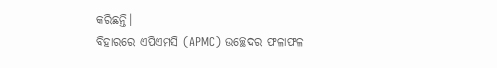କରିଛନ୍ତି।
ବିହାରରେ ଏପିଏମସି (APMC) ଉଚ୍ଛେଦର ଫଳାଫଳ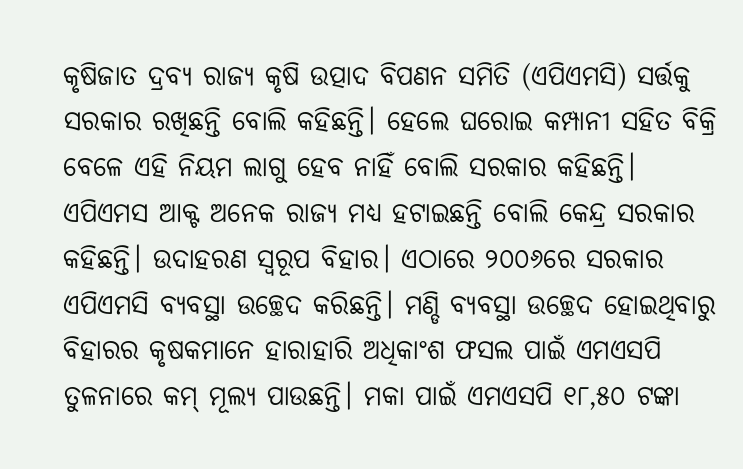କୃଷିଜାତ ଦ୍ରବ୍ୟ ରାଜ୍ୟ କୃଷି ଉତ୍ପାଦ ବିପଣନ ସମିତି (ଏପିଏମସି) ସର୍ତ୍ତକୁ ସରକାର ରଖିଛନ୍ତି ବୋଲି କହିଛନ୍ତି। ହେଲେ ଘରୋଇ କମ୍ପାନୀ ସହିତ ବିକ୍ରି ବେଳେ ଏହି ନିୟମ ଲାଗୁ ହେବ ନାହିଁ ବୋଲି ସରକାର କହିଛନ୍ତି। ଏପିଏମସ ଆକ୍ଟ ଅନେକ ରାଜ୍ୟ ମଧ୍ୟ ହଟାଇଛନ୍ତି ବୋଲି କେନ୍ଦ୍ର ସରକାର କହିଛନ୍ତି। ଉଦାହରଣ ସ୍ୱରୂପ ବିହାର। ଏଠାରେ ୨୦୦୬ରେ ସରକାର ଏପିଏମସି ବ୍ୟବସ୍ଥା ଉଚ୍ଛେଦ କରିଛନ୍ତି। ମଣ୍ଡି ବ୍ୟବସ୍ଥା ଉଚ୍ଛେଦ ହୋଇଥିବାରୁ ବିହାରର କୃଷକମାନେ ହାରାହାରି ଅଧିକାଂଶ ଫସଲ ପାଇଁ ଏମଏସପି ତୁଳନାରେ କମ୍ ମୂଲ୍ୟ ପାଉଛନ୍ତି। ମକା ପାଇଁ ଏମଏସପି ୧୮,୫୦ ଟଙ୍କା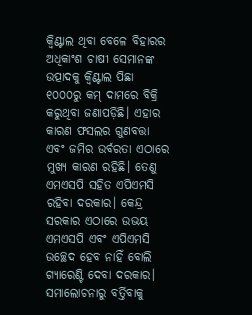କ୍ୱିଣ୍ଟାଲ ଥିବା ବେଳେ ବିହାରର ଅଧିକାଂଶ ଚାଷୀ ସେମାନଙ୍କ ଉତ୍ପାଦକୁ କ୍ୱିଣ୍ଟାଲ ପିଛା ୧୦୦୦ରୁ କମ୍ ଦାମରେ ବିକ୍ରି କରୁଥିବା ଜଣାପଡ଼ିଛି। ଏହାର କାରଣ ଫସଲର ଗୁଣବତ୍ତା ଏବଂ ଜମିର ଉର୍ବରତା ଏଠାରେ ମୁଖ୍ୟ କାରଣ ରହିଛି। ତେଣୁ ଏମଏସପି ସହିତ ଏପିଏମସି ରହିବା ଦରକାର। କେନ୍ଦ୍ର ସରକାର ଏଠାରେ ଉଭୟ ଏମଏସପି ଏବଂ ଏପିଏମସି ଉଚ୍ଛେଦ ହେବ ନାହିଁ ବୋଲି ଗ୍ୟାରେଣ୍ଟି ଦେବା ଦରକାର।
ସମାଲୋଚନାରୁ ବର୍ତ୍ତିବାକୁ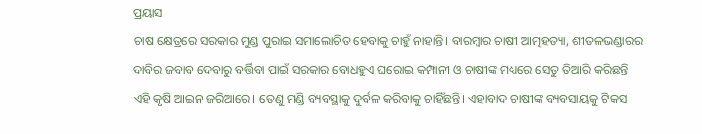ପ୍ରୟାସ
ଚାଷ କ୍ଷେତ୍ରରେ ସରକାର ମୁଣ୍ଡ ପୁରାଇ ସମାଲୋଚିତ ହେବାକୁ ଚାହୁଁ ନାହାନ୍ତି। ବାରମ୍ୱାର ଚାଷୀ ଆତ୍ମହତ୍ୟା, ଶୀତଳଭଣ୍ଡାରର ଦାବିର ଜବାବ ଦେବାରୁ ବର୍ତ୍ତିବା ପାଇଁ ସରକାର ବୋଧହୁଏ ଘରୋଇ କମ୍ପାନୀ ଓ ଚାଷୀଙ୍କ ମଧ୍ୟରେ ସେତୁ ତିଆରି କରିଛନ୍ତି ଏହି କୃଷି ଆଇନ ଜରିଆରେ। ତେଣୁ ମଣ୍ଡି ବ୍ୟବସ୍ଥାକୁ ଦୁର୍ବଳ କରିବାକୁ ଚାହିଁଛନ୍ତି। ଏହାବାଦ ଚାଷୀଙ୍କ ବ୍ୟବସାୟକୁ ଟିକସ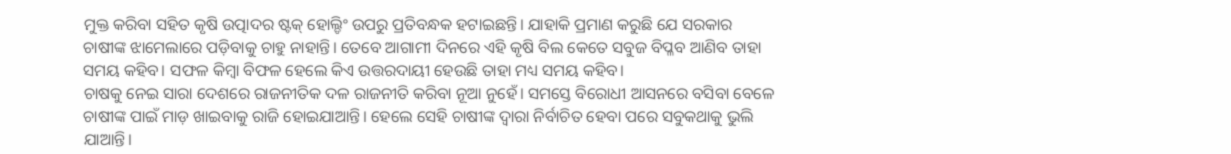ମୁକ୍ତ କରିବା ସହିତ କୃଷି ଉତ୍ପାଦର ଷ୍ଟକ୍ ହୋଲ୍ଡିଂ ଉପରୁ ପ୍ରତିବନ୍ଧକ ହଟାଇଛନ୍ତି। ଯାହାକି ପ୍ରମାଣ କରୁଛି ଯେ ସରକାର ଚାଷୀଙ୍କ ଝାମେଲାରେ ପଡ଼ିବାକୁ ଚାହୁ ନାହାନ୍ତି। ତେବେ ଆଗାମୀ ଦିନରେ ଏହି କୃଷି ବିଲ କେତେ ସବୁଜ ବିପ୍ଳବ ଆଣିବ ତାହା ସମୟ କହିବ। ସଫଳ କିମ୍ୱା ବିଫଳ ହେଲେ କିଏ ଉତ୍ତରଦାୟୀ ହେଉଛି ତାହା ମଧ୍ୟ ସମୟ କହିବ।
ଚାଷକୁ ନେଇ ସାରା ଦେଶରେ ରାଜନୀତିକ ଦଳ ରାଜନୀତି କରିବା ନୂଆ ନୁହେଁ। ସମସ୍ତେ ବିରୋଧୀ ଆସନରେ ବସିବା ବେଳେ ଚାଷୀଙ୍କ ପାଇଁ ମାଡ଼ ଖାଇବାକୁ ରାଜି ହୋଇଯାଆନ୍ତି। ହେଲେ ସେହି ଚାଷୀଙ୍କ ଦ୍ୱାରା ନିର୍ବାଚିତ ହେବା ପରେ ସବୁକଥାକୁ ଭୁଲି ଯାଆନ୍ତି।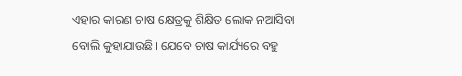ଏହାର କାରଣ ଚାଷ କ୍ଷେତ୍ରକୁ ଶିକ୍ଷିତ ଲୋକ ନଆସିବା ବୋଲି କୁହାଯାଉଛି। ଯେବେ ଚାଷ କାର୍ଯ୍ୟରେ ବହୁ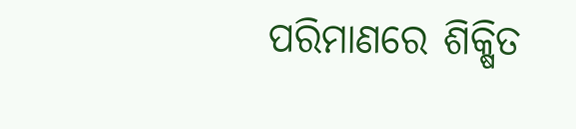ପରିମାଣରେ ଶିକ୍ଷିତ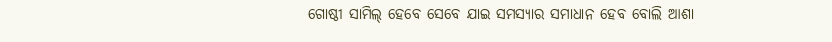ଗୋଷ୍ଠୀ ସାମିଲ୍ ହେବେ ସେବେ ଯାଇ ସମସ୍ୟାର ସମାଧାନ ହେବ ବୋଲି ଆଶା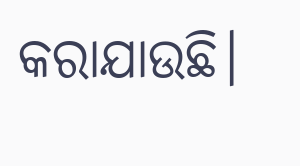କରାଯାଉଛି।